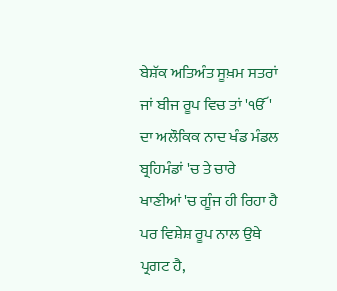ਬੇਸ਼ੱਕ ਅਤਿਅੰਤ ਸੂਖ਼ਮ ਸਤਰਾਂ ਜਾਂ ਬੀਜ ਰੂਪ ਵਿਚ ਤਾਂ 'ੴ' ਦਾ ਅਲੌਕਿਕ ਨਾਦ ਖੰਡ ਮੰਡਲ ਬ੍ਰਹਿਮੰਡਾਂ 'ਚ ਤੇ ਚਾਰੇ ਖਾਣੀਆਂ 'ਚ ਗੂੰਜ ਹੀ ਰਿਹਾ ਹੈ ਪਰ ਵਿਸ਼ੇਸ਼ ਰੂਪ ਨਾਲ ਉਥੇ ਪ੍ਰਗਟ ਹੈ,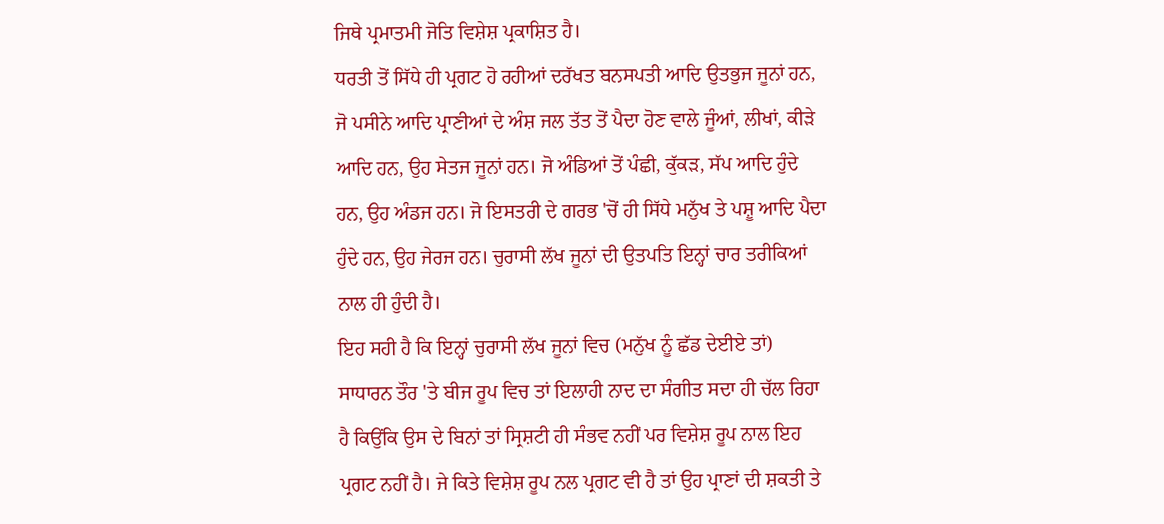ਜਿਥੇ ਪ੍ਰਮਾਤਮੀ ਜੋਤਿ ਵਿਸ਼ੇਸ਼ ਪ੍ਰਕਾਸ਼ਿਤ ਹੈ।
ਧਰਤੀ ਤੋਂ ਸਿੱਧੇ ਹੀ ਪ੍ਰਗਟ ਹੋ ਰਹੀਆਂ ਦਰੱਖਤ ਬਨਸਪਤੀ ਆਦਿ ਉਤਭੁਜ ਜੂਨਾਂ ਹਨ, ਜੋ ਪਸੀਨੇ ਆਦਿ ਪ੍ਰਾਣੀਆਂ ਦੇ ਅੰਸ਼ ਜਲ ਤੱਤ ਤੋਂ ਪੈਦਾ ਹੋਣ ਵਾਲੇ ਜੂੰਆਂ, ਲੀਖਾਂ, ਕੀੜੇ ਆਦਿ ਹਨ, ਉਹ ਸੇਤਜ ਜੂਨਾਂ ਹਨ। ਜੋ ਅੰਡਿਆਂ ਤੋਂ ਪੰਛੀ, ਕੁੱਕੜ, ਸੱਪ ਆਦਿ ਹੁੰਦੇ ਹਨ, ਉਹ ਅੰਡਜ ਹਨ। ਜੋ ਇਸਤਰੀ ਦੇ ਗਰਭ 'ਚੋਂ ਹੀ ਸਿੱਧੇ ਮਨੁੱਖ ਤੇ ਪਸ਼ੂ ਆਦਿ ਪੈਦਾ ਹੁੰਦੇ ਹਨ, ਉਹ ਜੇਰਜ ਹਨ। ਚੁਰਾਸੀ ਲੱਖ ਜੂਨਾਂ ਦੀ ਉਤਪਤਿ ਇਨ੍ਹਾਂ ਚਾਰ ਤਰੀਕਿਆਂ ਨਾਲ ਹੀ ਹੁੰਦੀ ਹੈ।
ਇਹ ਸਹੀ ਹੈ ਕਿ ਇਨ੍ਹਾਂ ਚੁਰਾਸੀ ਲੱਖ ਜੂਨਾਂ ਵਿਚ (ਮਨੁੱਖ ਨੂੰ ਛੱਡ ਦੇਈਏ ਤਾਂ) ਸਾਧਾਰਨ ਤੌਰ 'ਤੇ ਬੀਜ ਰੂਪ ਵਿਚ ਤਾਂ ਇਲਾਹੀ ਨਾਦ ਦਾ ਸੰਗੀਤ ਸਦਾ ਹੀ ਚੱਲ ਰਿਹਾ ਹੈ ਕਿਉਂਕਿ ਉਸ ਦੇ ਬਿਨਾਂ ਤਾਂ ਸ੍ਰਿਸ਼ਟੀ ਹੀ ਸੰਭਵ ਨਹੀਂ ਪਰ ਵਿਸ਼ੇਸ਼ ਰੂਪ ਨਾਲ ਇਹ ਪ੍ਰਗਟ ਨਹੀਂ ਹੈ। ਜੇ ਕਿਤੇ ਵਿਸ਼ੇਸ਼ ਰੂਪ ਨਲ ਪ੍ਰਗਟ ਵੀ ਹੈ ਤਾਂ ਉਹ ਪ੍ਰਾਣਾਂ ਦੀ ਸ਼ਕਤੀ ਤੇ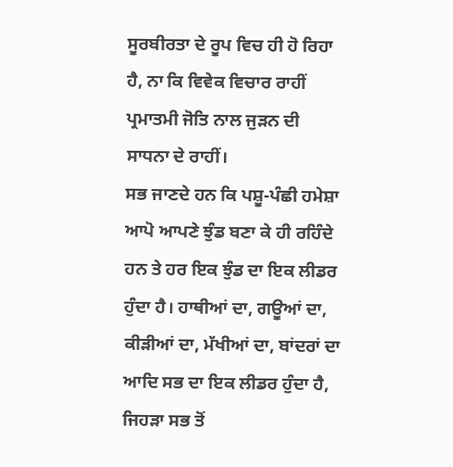ਸੂਰਬੀਰਤਾ ਦੇ ਰੂਪ ਵਿਚ ਹੀ ਹੋ ਰਿਹਾ ਹੈ, ਨਾ ਕਿ ਵਿਵੇਕ ਵਿਚਾਰ ਰਾਹੀਂ ਪ੍ਰਮਾਤਮੀ ਜੋਤਿ ਨਾਲ ਜੁੜਨ ਦੀ ਸਾਧਨਾ ਦੇ ਰਾਹੀਂ।
ਸਭ ਜਾਣਦੇ ਹਨ ਕਿ ਪਸ਼ੂ-ਪੰਛੀ ਹਮੇਸ਼ਾ ਆਪੋ ਆਪਣੇ ਝੁੰਡ ਬਣਾ ਕੇ ਹੀ ਰਹਿੰਦੇ ਹਨ ਤੇ ਹਰ ਇਕ ਝੁੰਡ ਦਾ ਇਕ ਲੀਡਰ ਹੁੰਦਾ ਹੈ। ਹਾਥੀਆਂ ਦਾ, ਗਊਆਂ ਦਾ, ਕੀੜੀਆਂ ਦਾ, ਮੱਖੀਆਂ ਦਾ, ਬਾਂਦਰਾਂ ਦਾ ਆਦਿ ਸਭ ਦਾ ਇਕ ਲੀਡਰ ਹੁੰਦਾ ਹੈ, ਜਿਹੜਾ ਸਭ ਤੋਂ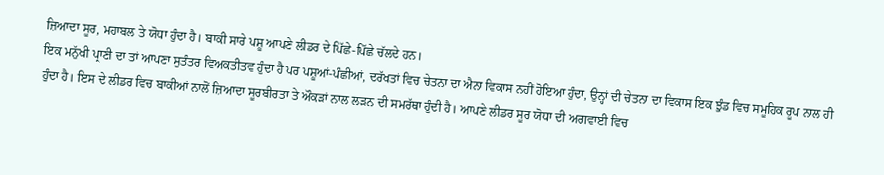ਜ਼ਿਆਦਾ ਸੂਰ, ਮਹਾਬਲ ਤੇ ਯੋਧਾ ਹੁੰਦਾ ਹੈ। ਬਾਕੀ ਸਾਰੇ ਪਸ਼ੂ ਆਪਣੇ ਲੀਡਰ ਦੇ ਪਿੱਛੇ-ਪਿੱਛੇ ਚੱਲਦੇ ਹਨ।
ਇਕ ਮਨੁੱਖੀ ਪ੍ਰਾਣੀ ਦਾ ਤਾਂ ਆਪਣਾ ਸੁਤੰਤਰ ਵਿਅਕਤੀਤਵ ਹੁੰਦਾ ਹੈ ਪਰ ਪਸ਼ੂਆਂ-ਪੰਛੀਆਂ, ਦਰੱਖਤਾਂ ਵਿਚ ਚੇਤਨਾ ਦਾ ਐਨਾ ਵਿਕਾਸ ਨਹੀਂ ਹੋਇਆ ਹੁੰਦਾ, ਉਨ੍ਹਾਂ ਦੀ ਚੇਤਨਾ ਦਾ ਵਿਕਾਸ ਇਕ ਝੁੰਡ ਵਿਚ ਸਮੂਹਿਕ ਰੂਪ ਨਾਲ ਹੀ ਹੁੰਦਾ ਹੈ। ਇਸ ਦੇ ਲੀਡਰ ਵਿਚ ਬਾਕੀਆਂ ਨਾਲੋਂ ਜ਼ਿਆਦਾ ਸੂਰਬੀਰਤਾ ਤੇ ਔਕੜਾਂ ਨਾਲ ਲੜਨ ਦੀ ਸਮਰੱਥਾ ਹੁੰਦੀ ਹੈ। ਆਪਣੇ ਲੀਡਰ ਸੂਰ ਯੋਧਾ ਦੀ ਅਗਵਾਈ ਵਿਚ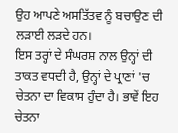ਉਹ ਆਪਣੇ ਅਸਤਿੱਤਵ ਨੂੰ ਬਚਾਉਣ ਦੀ ਲੜਾਈ ਲੜਦੇ ਹਨ।
ਇਸ ਤਰ੍ਹਾਂ ਦੇ ਸੰਘਰਸ਼ ਨਾਲ ਉਨ੍ਹਾਂ ਦੀ ਤਾਕਤ ਵਧਦੀ ਹੈ, ਉਨ੍ਹਾਂ ਦੇ ਪ੍ਰਾਣਾਂ 'ਚ ਚੇਤਨਾ ਦਾ ਵਿਕਾਸ ਹੁੰਦਾ ਹੈ। ਭਾਵੇਂ ਇਹ ਚੇਤਨਾ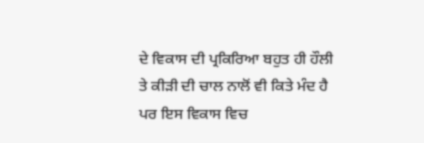ਦੇ ਵਿਕਾਸ ਦੀ ਪ੍ਰਕਿਰਿਆ ਬਹੁਤ ਹੀ ਹੌਲੀ ਤੇ ਕੀੜੀ ਦੀ ਚਾਲ ਨਾਲੋਂ ਵੀ ਕਿਤੇ ਮੰਦ ਹੈ ਪਰ ਇਸ ਵਿਕਾਸ ਵਿਚ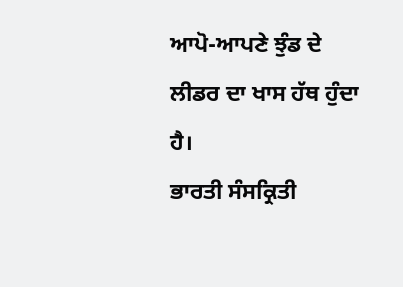ਆਪੋ-ਆਪਣੇ ਝੁੰਡ ਦੇ ਲੀਡਰ ਦਾ ਖਾਸ ਹੱਥ ਹੁੰਦਾ ਹੈ।
ਭਾਰਤੀ ਸੰਸਕ੍ਰਿਤੀ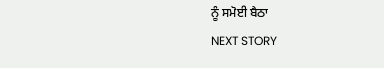ਨੂੰ ਸਮੋਈ ਬੈਠਾ
NEXT STORY